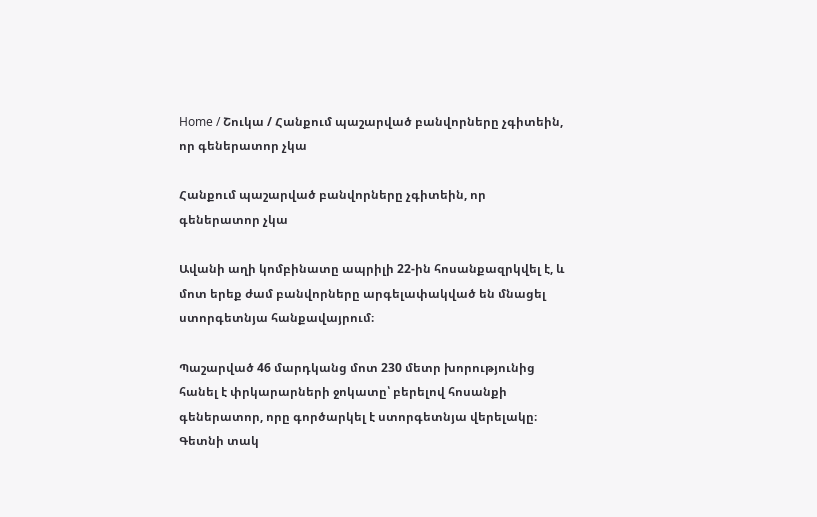Home / Շուկա / Հանքում պաշարված բանվորները չգիտեին, որ գեներատոր չկա

Հանքում պաշարված բանվորները չգիտեին, որ գեներատոր չկա

Ավանի աղի կոմբինատը ապրիլի 22-ին հոսանքազրկվել է, և մոտ երեք ժամ բանվորները արգելափակված են մնացել ստորգետնյա հանքավայրում։

Պաշարված 46 մարդկանց մոտ 230 մետր խորությունից հանել է փրկարարների ջոկատը՝ բերելով հոսանքի գեներատոր, որը գործարկել է ստորգետնյա վերելակը։ Գետնի տակ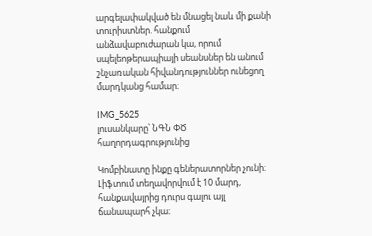արգելափակված են մնացել նաև մի քանի տուրիստներ. հանքում անձավաբուժարան կա, որում սպելեոթերապիայի սեանսներ են անում շնչառական հիվանդություններ ունեցող մարդկանց համար։

IMG_5625
լուսանկարը՝ ՆԳՆ ՓԾ հաղորդագրությունից

Կոմբինատը ինքը գեներատորներ չունի։ Լիֆտում տեղավորվում է 10 մարդ, հանքավայրից դուրս գալու այլ ճանապարհ չկա։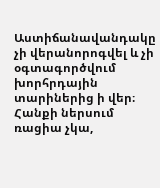Աստիճանավանդակը չի վերանորոգվել և չի օգտագործվում խորհրդային տարիներից ի վեր։ Հանքի ներսում ռացիա չկա,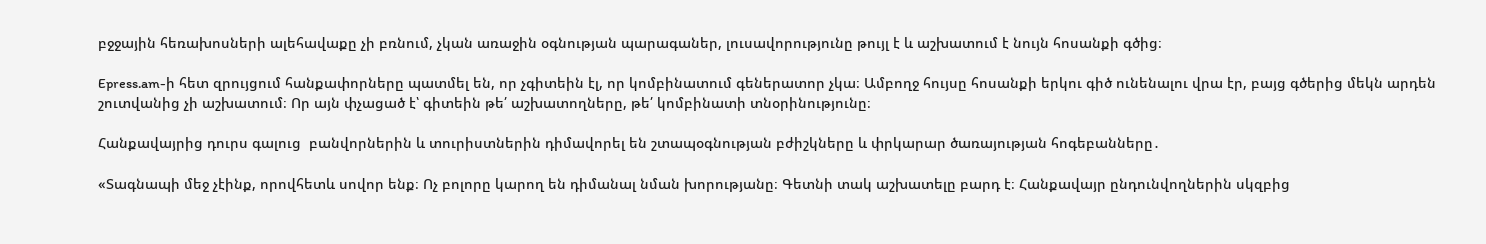բջջային հեռախոսների ալեհավաքը չի բռնում, չկան առաջին օգնության պարագաներ, լուսավորությունը թույլ է և աշխատում է նույն հոսանքի գծից։

Epress.am-ի հետ զրույցում հանքափորները պատմել են, որ չգիտեին էլ, որ կոմբինատում գեներատոր չկա։ Ամբողջ հույսը հոսանքի երկու գիծ ունենալու վրա էր, բայց գծերից մեկն արդեն շուտվանից չի աշխատում։ Որ այն փչացած է՝ գիտեին թե՛ աշխատողները, թե՛ կոմբինատի տնօրինությունը։

Հանքավայրից դուրս գալուց  բանվորներին և տուրիստներին դիմավորել են շտապօգնության բժիշկները և փրկարար ծառայության հոգեբանները․

«Տագնապի մեջ չէինք, որովհետև սովոր ենք։ Ոչ բոլորը կարող են դիմանալ նման խորությանը։ Գետնի տակ աշխատելը բարդ է։ Հանքավայր ընդունվողներին սկզբից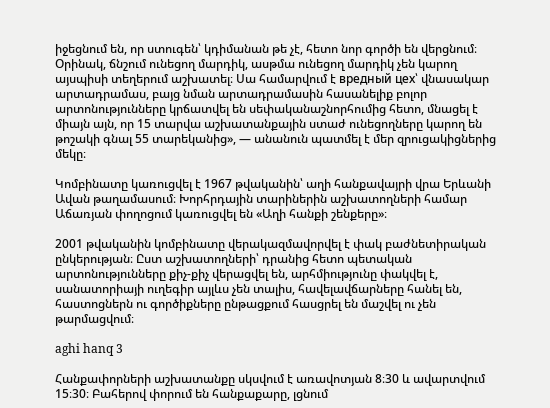իջեցնում են, որ ստուգեն՝ կդիմանան թե չէ, հետո նոր գործի են վերցնում։ Օրինակ, ճնշում ունեցող մարդիկ, ասթմա ունեցող մարդիկ չեն կարող այսպիսի տեղերում աշխատել։ Սա համարվում է вредный цех՝ վնասակար արտադրամաս, բայց նման արտադրամասին հասանելիք բոլոր արտոնությունները կրճատվել են սեփականաշնորհումից հետո, մնացել է միայն այն, որ 15 տարվա աշխատանքային ստաժ ունեցողները կարող են թոշակի գնալ 55 տարեկանից», — անանուն պատմել է մեր զրուցակիցներից մեկը։

Կոմբինատը կառուցվել է 1967 թվականին՝ աղի հանքավայրի վրա Երևանի Ավան թաղամասում։ Խորհրդային տարիներին աշխատողների համար Աճառյան փողոցում կառուցվել են «Աղի հանքի շենքերը»։

2001 թվականին կոմբինատը վերակազմավորվել է փակ բաժնետիրական ընկերության։ Ըստ աշխատողների՝ դրանից հետո պետական արտոնությունները քիչ-քիչ վերացվել են, արհմիությունը փակվել է, սանատորիայի ուղեգիր այլևս չեն տալիս, հավելավճարները հանել են, հաստոցներն ու գործիքները ընթացքում հասցրել են մաշվել ու չեն թարմացվում։

aghi hanq 3

Հանքափորների աշխատանքը սկսվում է առավոտյան 8։30 և ավարտվում 15։30։ Բահերով փորում են հանքաքարը, լցնում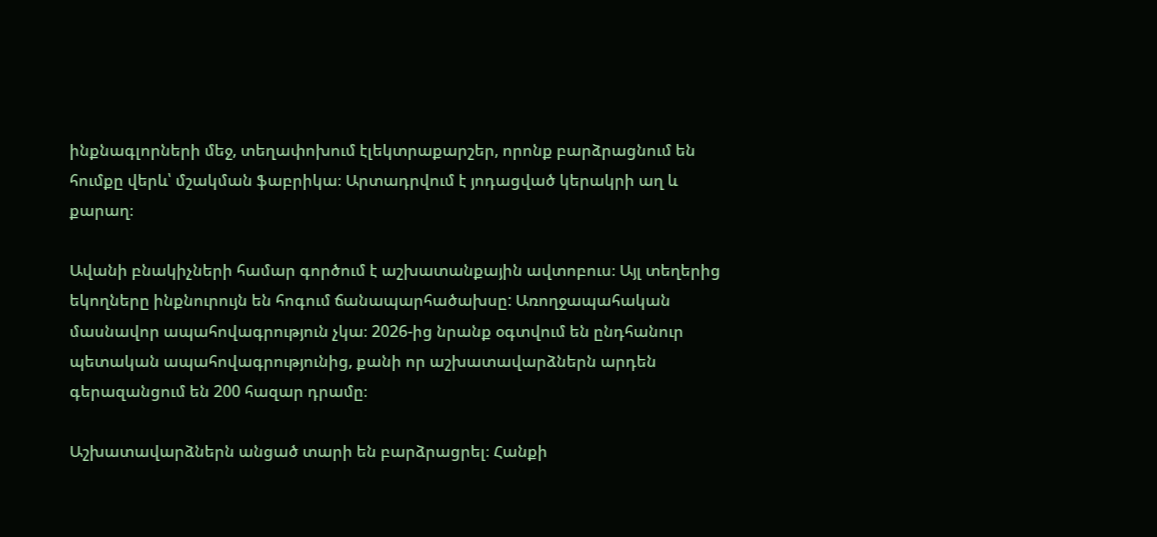ինքնագլորների մեջ, տեղափոխում էլեկտրաքարշեր, որոնք բարձրացնում են հումքը վերև՝ մշակման ֆաբրիկա։ Արտադրվում է յոդացված կերակրի աղ և քարաղ։

Ավանի բնակիչների համար գործում է աշխատանքային ավտոբուս։ Այլ տեղերից եկողները ինքնուրույն են հոգում ճանապարհածախսը: Առողջապահական մասնավոր ապահովագրություն չկա։ 2026-ից նրանք օգտվում են ընդհանուր պետական ապահովագրությունից, քանի որ աշխատավարձներն արդեն գերազանցում են 200 հազար դրամը։

Աշխատավարձներն անցած տարի են բարձրացրել։ Հանքի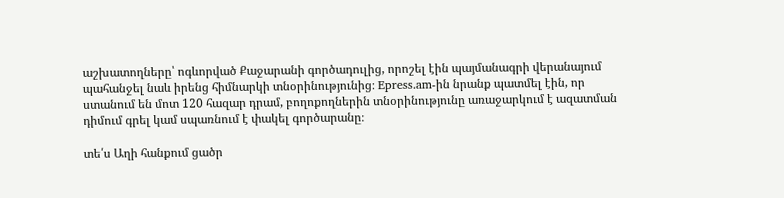աշխատողները՝ ոգևորված Քաջարանի գործադուլից, որոշել էին պայմանագրի վերանայում պահանջել նաև իրենց հիմնարկի տնօրինությունից։ Epress.am-ին նրանք պատմել էին, որ ստանում են մոտ 120 հազար դրամ, բողոքողներին տնօրինությունը առաջարկում է ազատման դիմում գրել կամ սպառնում է փակել գործարանը։

տե՛ս Աղի հանքում ցածր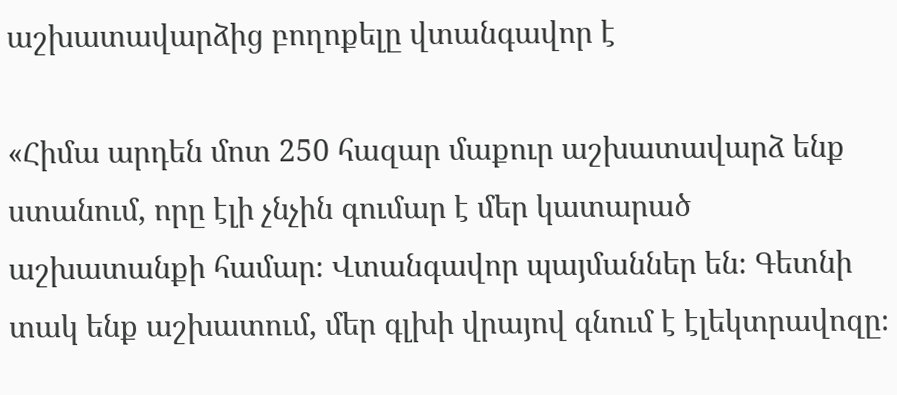աշխատավարձից բողոքելը վտանգավոր է

«Հիմա արդեն մոտ 250 հազար մաքուր աշխատավարձ ենք ստանում, որը էլի չնչին գումար է մեր կատարած աշխատանքի համար։ Վտանգավոր պայմաններ են։ Գետնի տակ ենք աշխատում, մեր գլխի վրայով գնում է էլեկտրավոզը։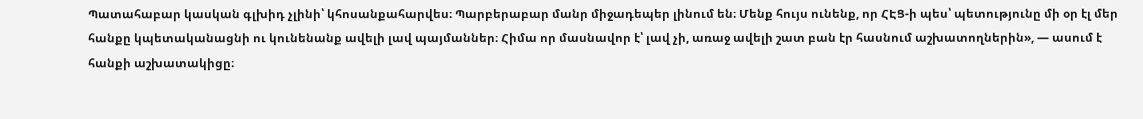Պատահաբար կասկան գլխիդ չլինի՝ կհոսանքահարվես։ Պարբերաբար մանր միջադեպեր լինում են։ Մենք հույս ունենք, որ ՀԷՑ-ի պես՝ պետությունը մի օր էլ մեր հանքը կպետականացնի ու կունենանք ավելի լավ պայմաններ։ Հիմա որ մասնավոր է՝ լավ չի, առաջ ավելի շատ բան էր հասնում աշխատողներին», — ասում է հանքի աշխատակիցը։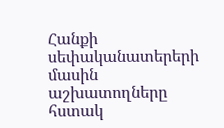Հանքի սեփականատերերի մասին աշխատողները հստակ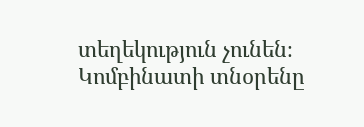տեղեկություն չունեն։ Կոմբինատի տնօրենը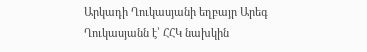Արկադի Ղուկասյանի եղբայր Արեգ Ղուկասյանն է՝ ՀՀԿ նախկին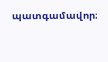պատգամավոր։